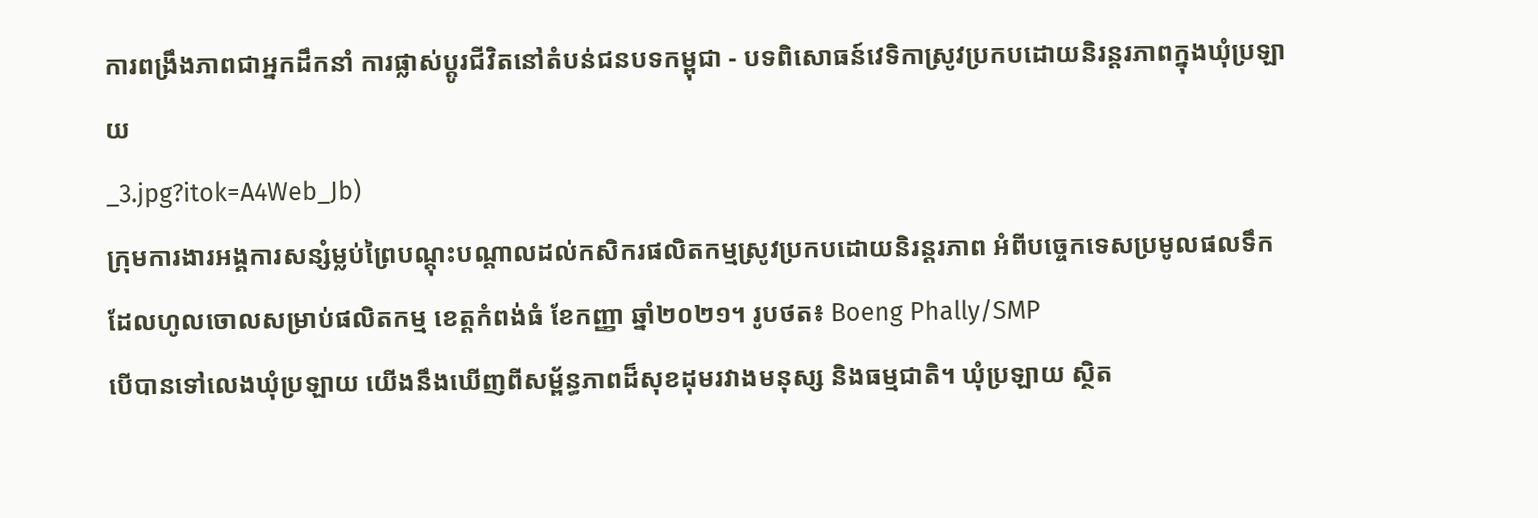ការពង្រឹងភាពជាអ្នកដឹកនាំ ការផ្លាស់ប្ដូរជីវិតនៅតំបន់ជនបទកម្ពុជា - បទពិសោធន៍វេទិកាស្រូវប្រកបដោយនិរន្តរភាពក្នុងឃុំប្រឡាយ
_3.jpg?itok=A4Web_Jb)
ក្រុមការងារអង្គការសន្សំម្លប់ព្រៃបណ្តុះបណ្តាលដល់កសិករផលិតកម្មស្រូវប្រកបដោយនិរន្តរភាព អំពីបច្ចេកទេសប្រមូលផលទឹក
ដែលហូលចោលសម្រាប់ផលិតកម្ម ខេត្តកំពង់ធំ ខែកញ្ញា ឆ្នាំ២០២១។ រូបថត៖ Boeng Phally/SMP
បើបានទៅលេងឃុំប្រឡាយ យើងនឹងឃើញពីសម្ព័ន្ធភាពដ៏សុខដុមរវាងមនុស្ស និងធម្មជាតិ។ ឃុំប្រឡាយ ស្ថិត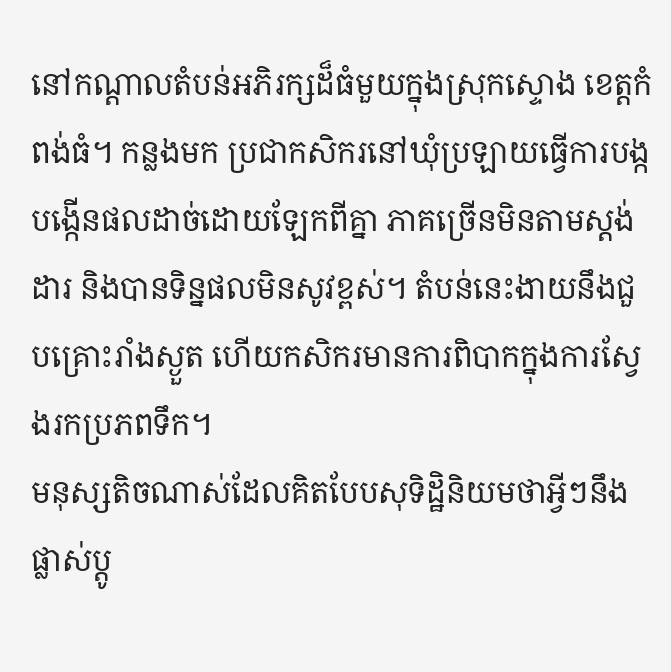នៅកណ្តាលតំបន់អភិរក្សដ៏ធំមួយក្នុងស្រុកស្ទោង ខេត្តកំពង់ធំ។ កន្លងមក ប្រជាកសិករនៅឃុំប្រឡាយធ្វើការបង្កបង្កើនផលដាច់ដោយឡែកពីគ្នា ភាគច្រើនមិនតាមស្តង់ដារ និងបានទិន្នផលមិនសូវខ្ពស់។ តំបន់នេះងាយនឹងជួបគ្រោះរាំងស្ងួត ហើយកសិករមានការពិបាកក្នុងការស្វែងរកប្រភពទឹក។
មនុស្សតិចណាស់ដែលគិតបែបសុទិដ្ឋិនិយមថាអ្វីៗនឹងផ្លាស់ប្តូ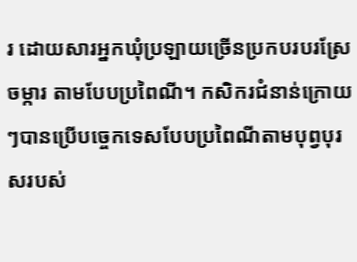រ ដោយសារអ្នកឃុំប្រឡាយច្រើនប្រកបរបរស្រែចម្ការ តាមបែបប្រពៃណី។ កសិករជំនាន់ក្រោយៗបានប្រើបច្ចេកទេសបែបប្រពៃណីតាមបុព្វបុរសរបស់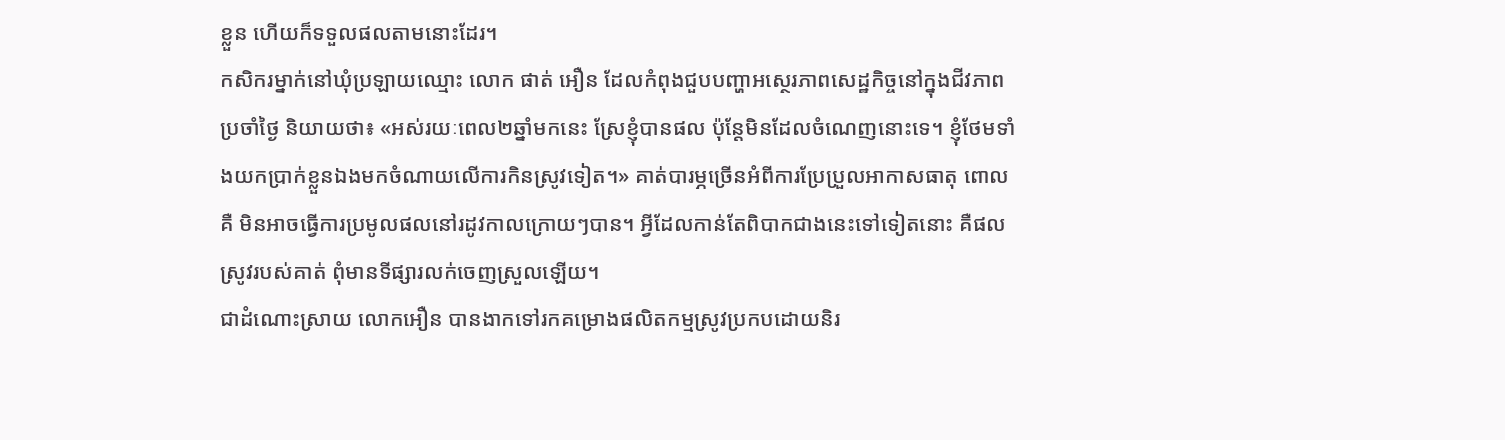ខ្លួន ហើយក៏ទទួលផលតាមនោះដែរ។
កសិករម្នាក់នៅឃុំប្រឡាយឈ្មោះ លោក ផាត់ អឿន ដែលកំពុងជួបបញ្ហាអស្ថេរភាពសេដ្ឋកិច្ចនៅក្នុងជីវភាពប្រចាំថ្ងៃ និយាយថា៖ «អស់រយៈពេល២ឆ្នាំមកនេះ ស្រែខ្ញុំបានផល ប៉ុន្តែមិនដែលចំណេញនោះទេ។ ខ្ញុំថែមទាំងយកប្រាក់ខ្លួនឯងមកចំណាយលើការកិនស្រូវទៀត។» គាត់បារម្ភច្រើនអំពីការប្រែប្រួលអាកាសធាតុ ពោលគឺ មិនអាចធ្វើការប្រមូលផលនៅរដូវកាលក្រោយៗបាន។ អ្វីដែលកាន់តែពិបាកជាងនេះទៅទៀតនោះ គឺផលស្រូវរបស់គាត់ ពុំមានទីផ្សារលក់ចេញស្រួលឡើយ។
ជាដំណោះស្រាយ លោកអឿន បានងាកទៅរកគម្រោងផលិតកម្មស្រូវប្រកបដោយនិរ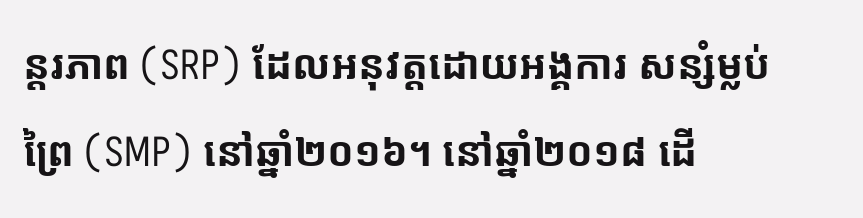ន្តរភាព (SRP) ដែលអនុវត្តដោយអង្គការ សន្សំម្លប់ព្រៃ (SMP) នៅឆ្នាំ២០១៦។ នៅឆ្នាំ២០១៨ ដើ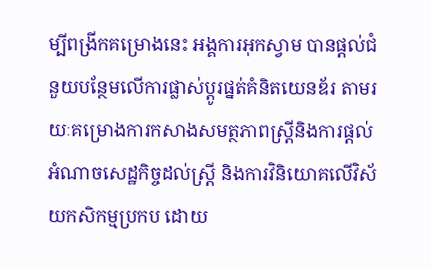ម្បីពង្រីកគម្រោងនេះ អង្គការអុកស្វាម បានផ្តល់ជំនួយបន្ថែមលើការផ្លាស់ប្ដូរផ្នត់គំនិតយេនឌ័រ តាមរយៈគម្រោងការកសាងសមត្ថភាពស្រ្ដីនិងការផ្ដល់អំណាចសេដ្ឋកិច្ចដល់ស្រ្ដី និងការវិនិយោគលើវិស័យកសិកម្មប្រកប ដោយ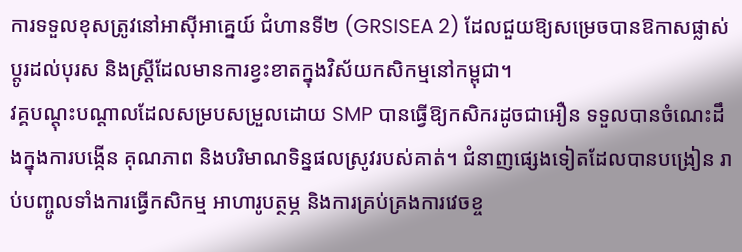ការទទួលខុសត្រូវនៅអាស៊ីអាគ្នេយ៍ ជំហានទី២ (GRSISEA 2) ដែលជួយឱ្យសម្រេចបានឱកាសផ្លាស់ប្តូរដល់បុរស និងស្ត្រីដែលមានការខ្វះខាតក្នុងវិស័យកសិកម្មនៅកម្ពុជា។
វគ្គបណ្តុះបណ្តាលដែលសម្របសម្រួលដោយ SMP បានធ្វើឱ្យកសិករដូចជាអឿន ទទួលបានចំណេះដឹងក្នុងការបង្កើន គុណភាព និងបរិមាណទិន្នផលស្រូវរបស់គាត់។ ជំនាញផ្សេងទៀតដែលបានបង្រៀន រាប់បញ្ចូលទាំងការធ្វើកសិកម្ម អាហារូបត្ថម្ភ និងការគ្រប់គ្រងការវេចខ្ច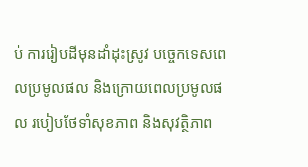ប់ ការរៀបដីមុនដាំដុះស្រូវ បច្ចេកទេសពេលប្រមូលផល និងក្រោយពេលប្រមូលផល របៀបថែទាំសុខភាព និងសុវត្ថិភាព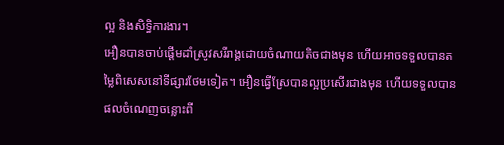ល្អ និងសិទ្ធិការងារ។
អឿនបានចាប់ផ្ដើមដាំស្រូវសរីរាង្គដោយចំណាយតិចជាងមុន ហើយអាចទទួលបានតម្លៃពិសេសនៅទីផ្សារថែមទៀត។ អឿនធ្វើស្រែបានល្អប្រសើរជាងមុន ហើយទទួលបានផលចំណេញចន្លោះពី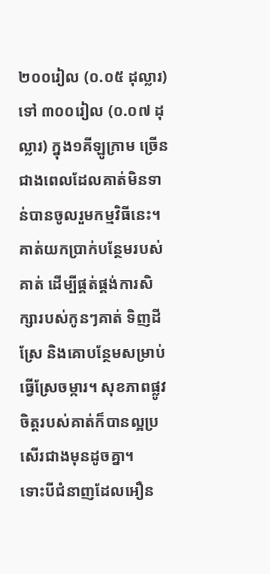២០០រៀល (០.០៥ ដុល្លារ) ទៅ ៣០០រៀល (០.០៧ ដុល្លារ) ក្នុង១គីឡូក្រាម ច្រើនជាងពេលដែលគាត់មិនទាន់បានចូលរួមកម្មវិធីនេះ។ គាត់យកប្រាក់បន្ថែមរបស់គាត់ ដើម្បីផ្គត់ផ្គង់ការសិក្សារបស់កូនៗគាត់ ទិញដីស្រែ និងគោបន្ថែមសម្រាប់ធ្វើស្រែចម្ការ។ សុខភាពផ្លូវចិត្តរបស់គាត់ក៏បានល្អប្រសើរជាងមុនដូចគ្នា។
ទោះបីជំនាញដែលអឿន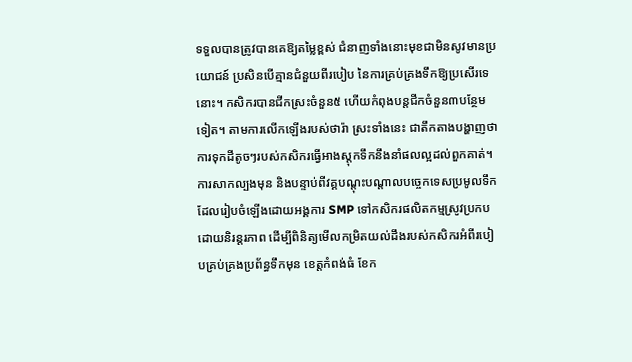ទទួលបានត្រូវបានគេឱ្យតម្លៃខ្ពស់ ជំនាញទាំងនោះមុខជាមិនសូវមានប្រយោជន៍ ប្រសិនបើគ្មានជំនួយពីរបៀប នៃការគ្រប់គ្រងទឹកឱ្យប្រសើរទេនោះ។ កសិករបានជីកស្រះចំនួន៥ ហើយកំពុងបន្តជីកចំនួន៣បន្ថែមទៀត។ តាមការលើកឡើងរបស់ថារ៉ា ស្រះទាំងនេះ ជាតឹកតាងបង្ហាញថាការទុកដីតូចៗរបស់កសិករធ្វើអាងស្តុកទឹកនឹងនាំផលល្អដល់ពួកគាត់។
ការសាកល្បងមុន និងបន្ទាប់ពីវគ្គបណ្តុះបណ្តាលបច្ចេកទេសប្រមូលទឹក ដែលរៀបចំឡើងដោយអង្គការ SMP ទៅកសិករផលិតកម្មស្រូវប្រកបដោយនិរន្តរភាព ដើម្បីពិនិត្យមើលកម្រិតយល់ដឹងរបស់កសិករអំពីរបៀបគ្រប់គ្រងប្រព័ន្ធទឹកមុន ខេត្តកំពង់ធំ ខែក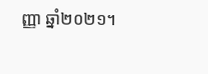ញ្ញា ឆ្នាំ២០២១។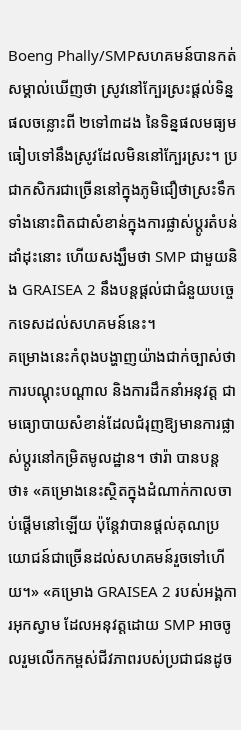Boeng Phally/SMPសហគមន៍បានកត់សម្គាល់ឃើញថា ស្រូវនៅក្បែរស្រះផ្តល់ទិន្នផលចន្លោះពី ២ទៅ៣ដង នៃទិន្នផលមធ្យមធៀបទៅនឹងស្រូវដែលមិននៅក្បែរស្រះ។ ប្រជាកសិករជាច្រើននៅក្នុងភូមិជឿថាស្រះទឹកទាំងនោះពិតជាសំខាន់ក្នុងការផ្លាស់ប្ដូរតំបន់ដាំដុះនោះ ហើយសង្ឃឹមថា SMP ជាមួយនិង GRAISEA 2 នឹងបន្តផ្ដល់ជាជំនួយបច្ចេកទេសដល់សហគមន៍នេះ។
គម្រោងនេះកំពុងបង្ហាញយ៉ាងជាក់ច្បាស់ថាការបណ្តុះបណ្តាល និងការដឹកនាំអនុវត្ត ជាមធ្យោបាយសំខាន់ដែលជំរុញឱ្យមានការផ្លាស់ប្តូរនៅកម្រិតមូលដ្ឋាន។ ថារ៉ា បានបន្តថា៖ «គម្រោងនេះស្ថិតក្នុងដំណាក់កាលចាប់ផ្ដើមនៅឡើយ ប៉ុន្តែវាបានផ្តល់គុណប្រយោជន៍ជាច្រើនដល់សហគមន៍រួចទៅហើយ។» «គម្រោង GRAISEA 2 របស់អង្គការអុកស្វាម ដែលអនុវត្តដោយ SMP អាចចូលរួមលើកកម្ពស់ជីវភាពរបស់ប្រជាជនដូច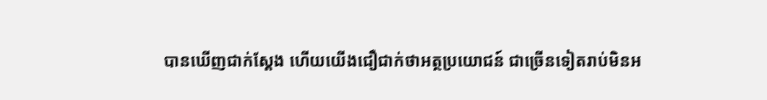បានឃើញជាក់ស្តែង ហើយយើងជឿជាក់ថាអត្ថប្រយោជន៍ ជាច្រើនទៀតរាប់មិនអ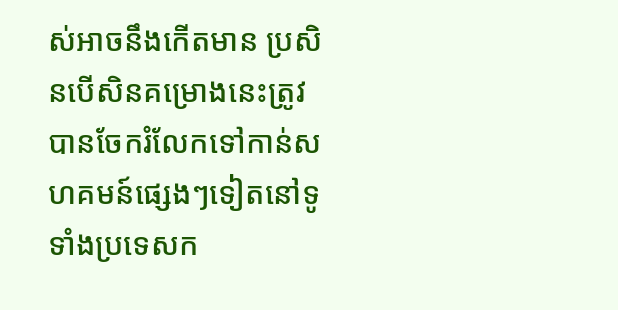ស់អាចនឹងកើតមាន ប្រសិនបើសិនគម្រោងនេះត្រូវបានចែករំលែកទៅកាន់សហគមន៍ផ្សេងៗទៀតនៅទូទាំងប្រទេសក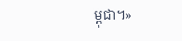ម្ពុជា។»